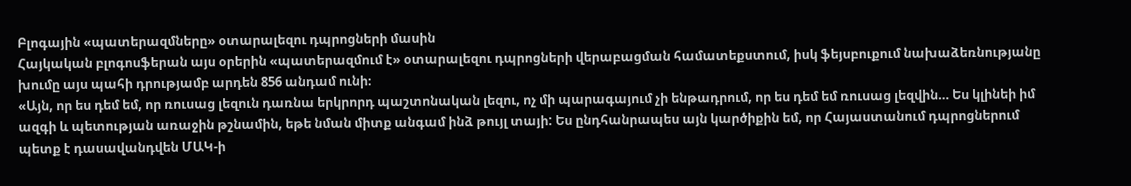Բլոգային «պատերազմները» օտարալեզու դպրոցների մասին
Հայկական բլոգոսֆերան այս օրերին «պատերազմում է» օտարալեզու դպրոցների վերաբացման համատեքստում, իսկ ֆեյսբուքում նախաձեռնությանը խումը այս պահի դրությամբ արդեն 856 անդամ ունի։
«Այն, որ ես դեմ եմ, որ ռուսաց լեզուն դառնա երկրորդ պաշտոնական լեզու, ոչ մի պարագայում չի ենթադրում, որ ես դեմ եմ ռուսաց լեզվին… Ես կլինեի իմ ազգի և պետության առաջին թշնամին, եթե նման միտք անգամ ինձ թույլ տայի: Ես ընդհանրապես այն կարծիքին եմ, որ Հայաստանում դպրոցներում պետք է դասավանդվեն ՄԱԿ-ի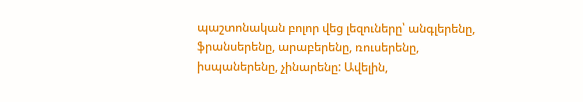պաշտոնական բոլոր վեց լեզուները՝ անգլերենը, ֆրանսերենը, արաբերենը, ռուսերենը, իսպաներենը, չինարենը: Ավելին,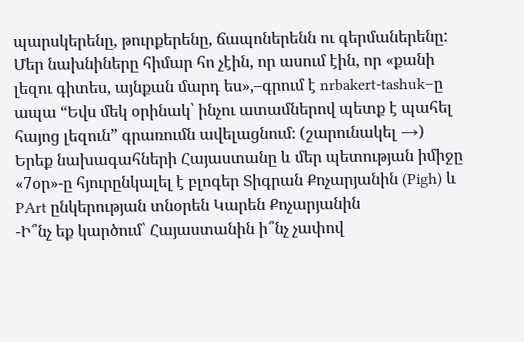պարսկերենը, թուրքերենը, ճապոներենն ու գերմաներենը: Մեր նախնիները հիմար հո չէին, որ ասում էին, որ «քանի լեզու գիտես, այնքան մարդ ես»,–գրում է nrbakert-tashuk–ը ապա “Եվս մեկ օրինակ՝ ինչու ատամներով պետք է պահել հայոց լեզուն” գրառումն ավելացնում։ (շարունակել →)
Երեք նախագահների Հայաստանը և մեր պետության իմիջը
«7օր»-ը հյուրընկալել է բլոգեր Տիգրան Քոչարյանին (Pigh) և PArt ընկերության տնօրեն Կարեն Քոչարյանին
-Ի՞նչ եք կարծում՝ Հայաստանին ի՞նչ չափով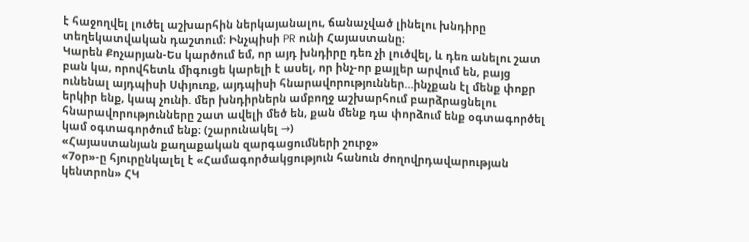է հաջողվել լուծել աշխարհին ներկայանալու, ճանաչված լինելու խնդիրը տեղեկատվական դաշտում։ Ինչպիսի PR ունի Հայաստանը։
Կարեն Քոչարյան-Ես կարծում եմ, որ այդ խնդիրը դեռ չի լուծվել, և դեռ անելու շատ բան կա, որովհետև միգուցե կարելի է ասել, որ ինչ-որ քայլեր արվում են, բայց ունենալ այդպիսի Սփյուռք, այդպիսի հնարավորություններ…ինչքան էլ մենք փոքր երկիր ենք, կապ չունի. մեր խնդիրներն ամբողջ աշխարհում բարձրացնելու հնարավորությունները շատ ավելի մեծ են, քան մենք դա փորձում ենք օգտագործել կամ օգտագործում ենք։ (շարունակել →)
«Հայաստանյան քաղաքական զարգացումների շուրջ»
«7օր»-ը հյուրընկալել է «Համագործակցություն հանուն ժողովրդավարության կենտրոն» ՀԿ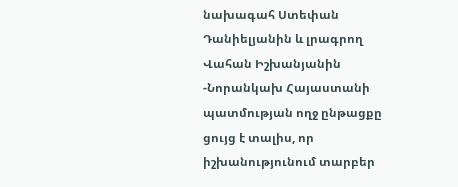նախագահ Ստեփան Դանիելյանին և լրագրող Վահան Իշխանյանին
-Նորանկախ Հայաստանի պատմության ողջ ընթացքը ցույց է տալիս, որ իշխանությունում տարբեր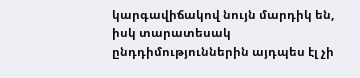կարգավիճակով նույն մարդիկ են, իսկ տարատեսակ ընդդիմություններին այդպես էլ չի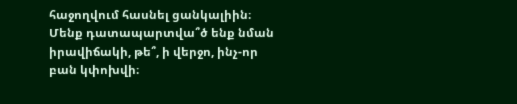հաջողվում հասնել ցանկալիին։ Մենք դատապարտվա՞ծ ենք նման իրավիճակի, թե՞, ի վերջո, ինչ-որ բան կփոխվի։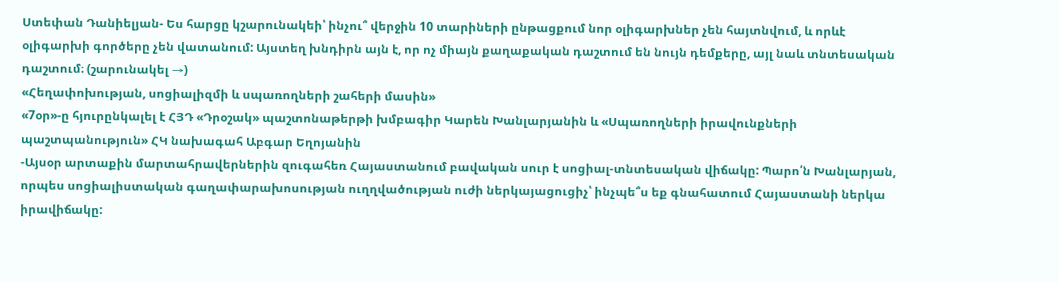Ստեփան Դանիելյան- Ես հարցը կշարունակեի՝ ինչու՞ վերջին 10 տարիների ընթացքում նոր օլիգարխներ չեն հայտնվում, և որևէ օլիգարխի գործերը չեն վատանում: Այստեղ խնդիրն այն է, որ ոչ միայն քաղաքական դաշտում են նույն դեմքերը, այլ նաև տնտեսական դաշտում։ (շարունակել →)
«Հեղափոխության, սոցիալիզմի և սպառողների շահերի մասին»
«7օր»-ը հյուրընկալել է ՀՅԴ «Դրօշակ» պաշտոնաթերթի խմբագիր Կարեն Խանլարյանին և «Սպառողների իրավունքների պաշտպանություն» ՀԿ նախագահ Աբգար Եղոյանին
-Այսօր արտաքին մարտահրավերներին զուգահեռ Հայաստանում բավական սուր է սոցիալ-տնտեսական վիճակը: Պարո՛ն Խանլարյան, որպես սոցիալիստական գաղափարախոսության ուղղվածության ուժի ներկայացուցիչ՝ ինչպե՞ս եք գնահատում Հայաստանի ներկա իրավիճակը: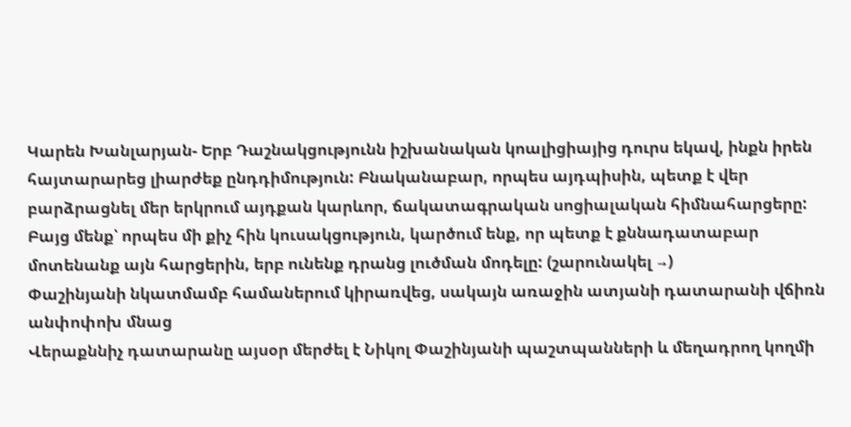Կարեն Խանլարյան- Երբ Դաշնակցությունն իշխանական կոալիցիայից դուրս եկավ, ինքն իրեն հայտարարեց լիարժեք ընդդիմություն: Բնականաբար, որպես այդպիսին, պետք է վեր բարձրացնել մեր երկրում այդքան կարևոր, ճակատագրական սոցիալական հիմնահարցերը: Բայց մենք՝ որպես մի քիչ հին կուսակցություն, կարծում ենք, որ պետք է քննադատաբար մոտենանք այն հարցերին, երբ ունենք դրանց լուծման մոդելը: (շարունակել →)
Փաշինյանի նկատմամբ համաներում կիրառվեց, սակայն առաջին ատյանի դատարանի վճիռն անփոփոխ մնաց
Վերաքննիչ դատարանը այսօր մերժել է Նիկոլ Փաշինյանի պաշտպանների և մեղադրող կողմի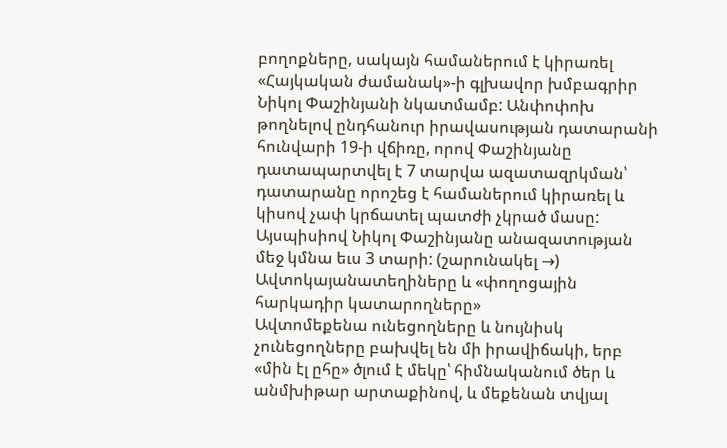բողոքները, սակայն համաներում է կիրառել «Հայկական ժամանակ»-ի գլխավոր խմբագրիր Նիկոլ Փաշինյանի նկատմամբ: Անփոփոխ թողնելով ընդհանուր իրավասության դատարանի հունվարի 19-ի վճիռը, որով Փաշինյանը դատապարտվել է 7 տարվա ազատազրկման՝ դատարանը որոշեց է համաներում կիրառել և կիսով չափ կրճատել պատժի չկրած մասը: Այսպիսիով Նիկոլ Փաշինյանը անազատության մեջ կմնա եւս 3 տարի: (շարունակել →)
Ավտոկայանատեղիները և «փողոցային հարկադիր կատարողները»
Ավտոմեքենա ունեցողները և նույնիսկ չունեցողները բախվել են մի իրավիճակի, երբ «մին էլ ըհը» ծլում է մեկը՝ հիմնականում ծեր և անմխիթար արտաքինով, և մեքենան տվյալ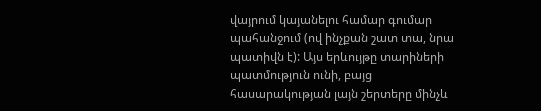վայրում կայանելու համար գումար պահանջում (ով ինչքան շատ տա, նրա պատիվն է): Այս երևույթը տարիների պատմություն ունի, բայց հասարակության լայն շերտերը մինչև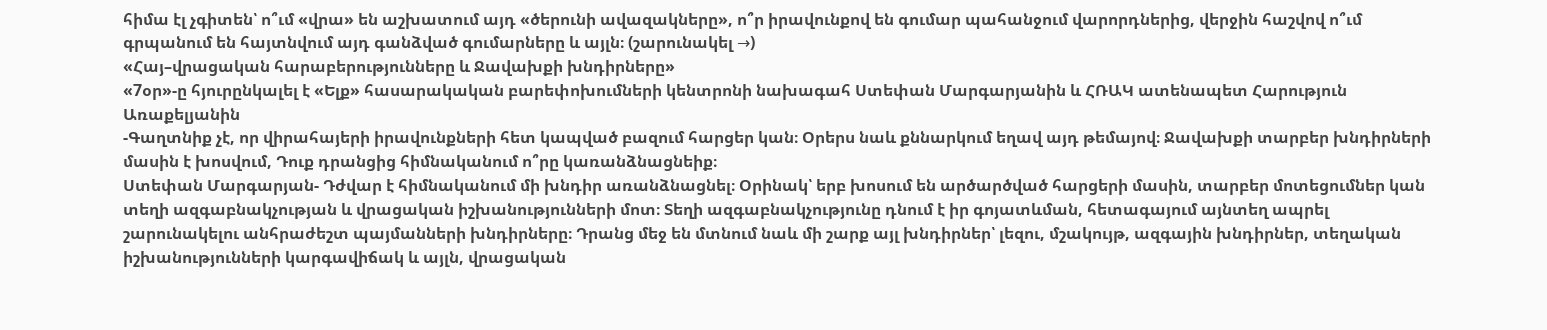հիմա էլ չգիտեն՝ ո՞ւմ «վրա» են աշխատում այդ «ծերունի ավազակները», ո՞ր իրավունքով են գումար պահանջում վարորդներից, վերջին հաշվով ո՞ւմ գրպանում են հայտնվում այդ գանձված գումարները և այլն։ (շարունակել →)
«Հայ–վրացական հարաբերությունները և Ջավախքի խնդիրները»
«7օր»-ը հյուրընկալել է «Ելք» հասարակական բարեփոխումների կենտրոնի նախագահ Ստեփան Մարգարյանին և ՀՌԱԿ ատենապետ Հարություն Առաքելյանին
-Գաղտնիք չէ, որ վիրահայերի իրավունքների հետ կապված բազում հարցեր կան։ Օրերս նաև քննարկում եղավ այդ թեմայով։ Ջավախքի տարբեր խնդիրների մասին է խոսվում, Դուք դրանցից հիմնականում ո՞րը կառանձնացնեիք։
Ստեփան Մարգարյան- Դժվար է հիմնականում մի խնդիր առանձնացնել։ Օրինակ՝ երբ խոսում են արծարծված հարցերի մասին, տարբեր մոտեցումներ կան տեղի ազգաբնակչության և վրացական իշխանությունների մոտ։ Տեղի ազգաբնակչությունը դնում է իր գոյատևման, հետագայում այնտեղ ապրել շարունակելու անհրաժեշտ պայմանների խնդիրները։ Դրանց մեջ են մտնում նաև մի շարք այլ խնդիրներ՝ լեզու, մշակույթ, ազգային խնդիրներ, տեղական իշխանությունների կարգավիճակ և այլն, վրացական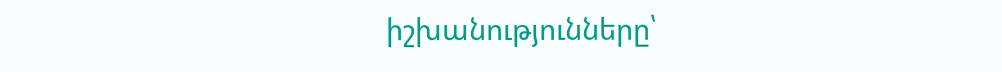իշխանությունները՝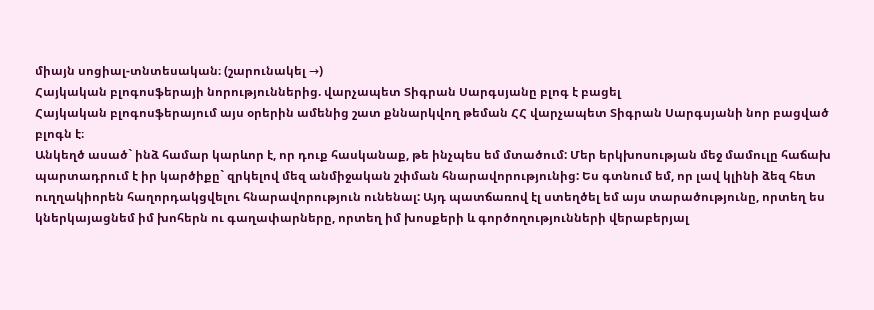միայն սոցիալ-տնտեսական։ (շարունակել →)
Հայկական բլոգոսֆերայի նորություններից. վարչապետ Տիգրան Սարգսյանը բլոգ է բացել
Հայկական բլոգոսֆերայում այս օրերին ամենից շատ քննարկվող թեման ՀՀ վարչապետ Տիգրան Սարգսյանի նոր բացված բլոգն է։
Անկեղծ ասած` ինձ համար կարևոր է, որ դուք հասկանաք, թե ինչպես եմ մտածում: Մեր երկխոսության մեջ մամուլը հաճախ պարտադրում է իր կարծիքը` զրկելով մեզ անմիջական շփման հնարավորությունից: Ես գտնում եմ, որ լավ կլինի ձեզ հետ ուղղակիորեն հաղորդակցվելու հնարավորություն ունենալ: Այդ պատճառով էլ ստեղծել եմ այս տարածությունը, որտեղ ես կներկայացնեմ իմ խոհերն ու գաղափարները, որտեղ իմ խոսքերի և գործողությունների վերաբերյալ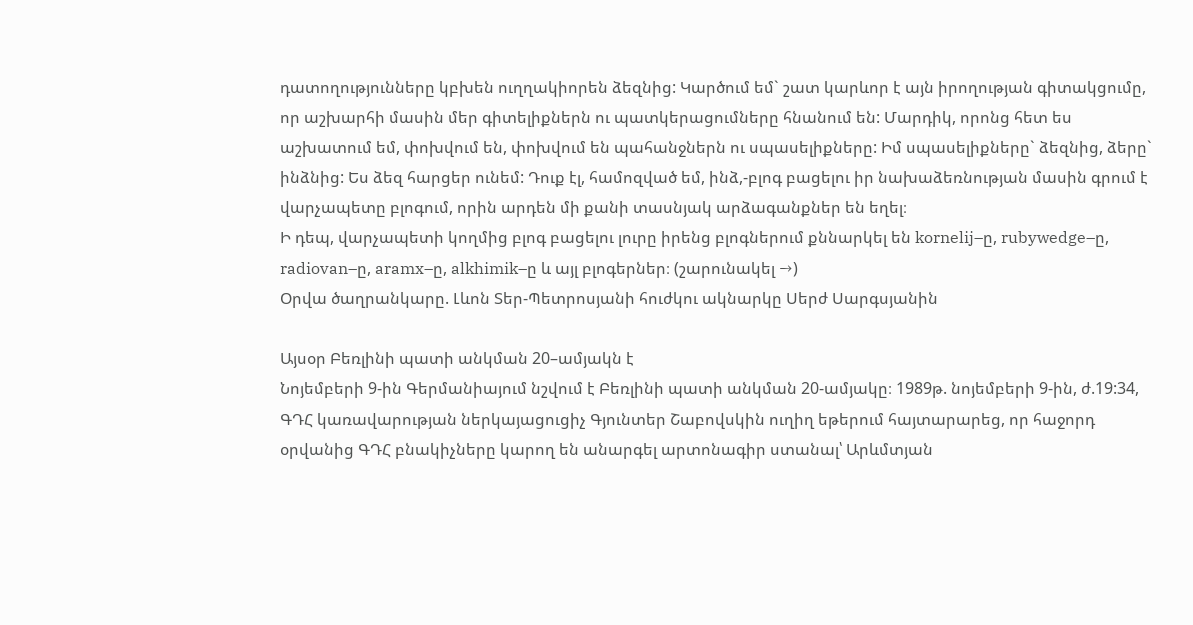դատողությունները կբխեն ուղղակիորեն ձեզնից: Կարծում եմ` շատ կարևոր է այն իրողության գիտակցումը, որ աշխարհի մասին մեր գիտելիքներն ու պատկերացումները հնանում են: Մարդիկ, որոնց հետ ես աշխատում եմ, փոխվում են, փոխվում են պահանջներն ու սպասելիքները: Իմ սպասելիքները` ձեզնից, ձերը` ինձնից: Ես ձեզ հարցեր ունեմ: Դուք էլ, համոզված եմ, ինձ,-բլոգ բացելու իր նախաձեռնության մասին գրում է վարչապետը բլոգում, որին արդեն մի քանի տասնյակ արձագանքներ են եղել։
Ի դեպ, վարչապետի կողմից բլոգ բացելու լուրը իրենց բլոգներում քննարկել են kornelij–ը, rubywedge–ը, radiovan–ը, aramx–ը, alkhimik–ը և այլ բլոգերներ։ (շարունակել →)
Օրվա ծաղրանկարը. Լևոն Տեր-Պետրոսյանի հուժկու ակնարկը Սերժ Սարգսյանին

Այսօր Բեռլինի պատի անկման 20–ամյակն է
Նոյեմբերի 9-ին Գերմանիայում նշվում է Բեռլինի պատի անկման 20-ամյակը։ 1989թ. նոյեմբերի 9-ին, ժ.19:34, ԳԴՀ կառավարության ներկայացուցիչ Գյունտեր Շաբովսկին ուղիղ եթերում հայտարարեց, որ հաջորդ օրվանից ԳԴՀ բնակիչները կարող են անարգել արտոնագիր ստանալ՝ Արևմտյան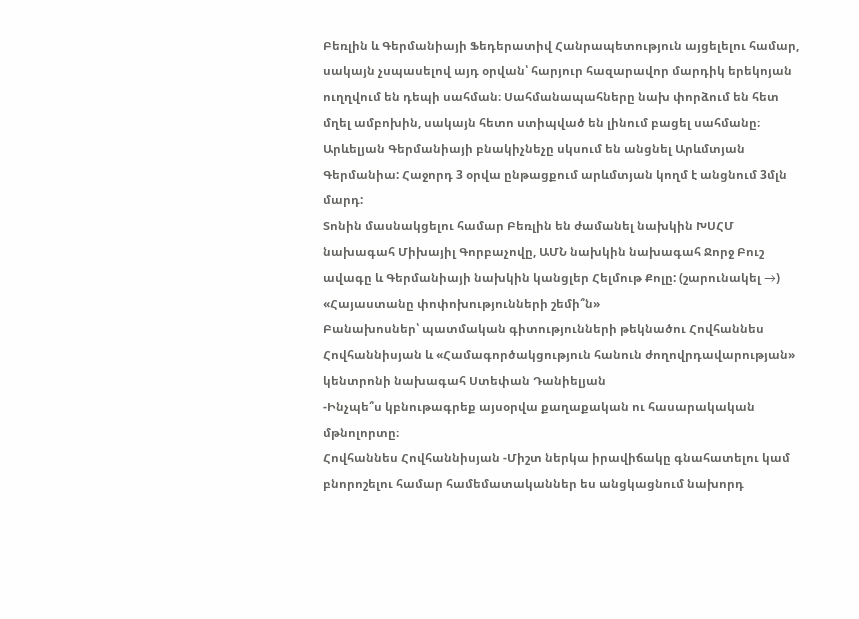Բեռլին և Գերմանիայի Ֆեդերատիվ Հանրապետություն այցելելու համար, սակայն չսպասելով այդ օրվան՝ հարյուր հազարավոր մարդիկ երեկոյան ուղղվում են դեպի սահման։ Սահմանապահները նախ փորձում են հետ մղել ամբոխին, սակայն հետո ստիպված են լինում բացել սահմանը։ Արևելյան Գերմանիայի բնակիչնեչը սկսում են անցնել Արևմտյան Գերմանիա: Հաջորդ 3 օրվա ընթացքում արևմտյան կողմ է անցնում 3մլն մարդ:
Տոնին մասնակցելու համար Բեռլին են ժամանել նախկին ԽՍՀՄ նախագահ Միխայիլ Գորբաչովը, ԱՄՆ նախկին նախագահ Ջորջ Բուշ ավագը և Գերմանիայի նախկին կանցլեր Հելմութ Քոլը: (շարունակել →)
«Հայաստանը փոփոխությունների շեմի՞ն»
Բանախոսներ՝ պատմական գիտությունների թեկնածու Հովհաննես Հովհաննիսյան և «Համագործակցություն հանուն ժողովրդավարության» կենտրոնի նախագահ Ստեփան Դանիելյան
-Ինչպե՞ս կբնութագրեք այսօրվա քաղաքական ու հասարակական մթնոլորտը։
Հովհաննես Հովհաննիսյան -Միշտ ներկա իրավիճակը գնահատելու կամ բնորոշելու համար համեմատականներ ես անցկացնում նախորդ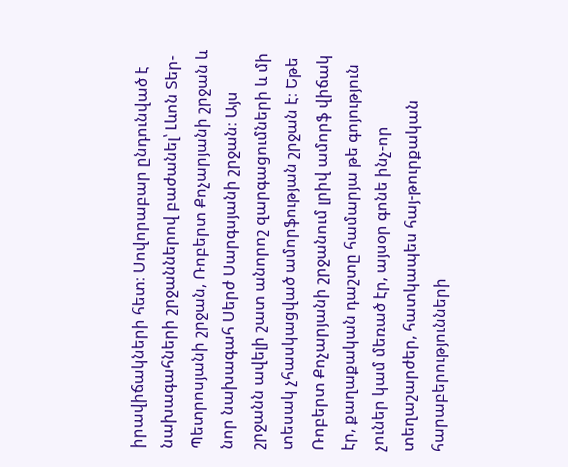իրավիճակների հետ։ Սովորաբար ընդունված է նախագահների շրջաններով բաժանել՝ Լևոն Տեր-Պետրոսյանի շրջան, Ռոբերտ Քոչարյանի շրջան և նոր նախագահ Սերժ Սարգսյանի շրջան։ Այս շրջանն ավելի շատ անորոշ զարգացումների և մի տեսակ չհասկացված ամորֆության շրջան է։ Եթե Ռոբերտ Քոչարյանի շրջանում լրիվ ամորֆ վիճակ էր, քաղաքական դաշտը համարյա թե գոյություն չուներ կամ մեռած էր, այսօր գոնե ինչ-որ տեղաշարժեր, հատկապես հայ-թուրքական հարաբերությունների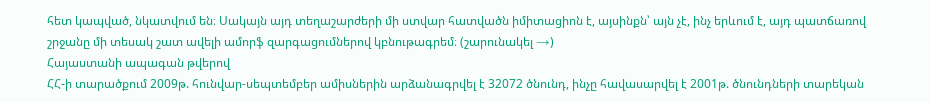հետ կապված, նկատվում են։ Սակայն այդ տեղաշարժերի մի ստվար հատվածն իմիտացիոն է, այսինքն՝ այն չէ, ինչ երևում է, այդ պատճառով շրջանը մի տեսակ շատ ավելի ամորֆ զարգացումներով կբնութագրեմ։ (շարունակել →)
Հայաստանի ապագան թվերով
ՀՀ-ի տարածքում 2009թ. հունվար-սեպտեմբեր ամիսներին արձանագրվել է 32072 ծնունդ, ինչը հավասարվել է 2001թ. ծնունդների տարեկան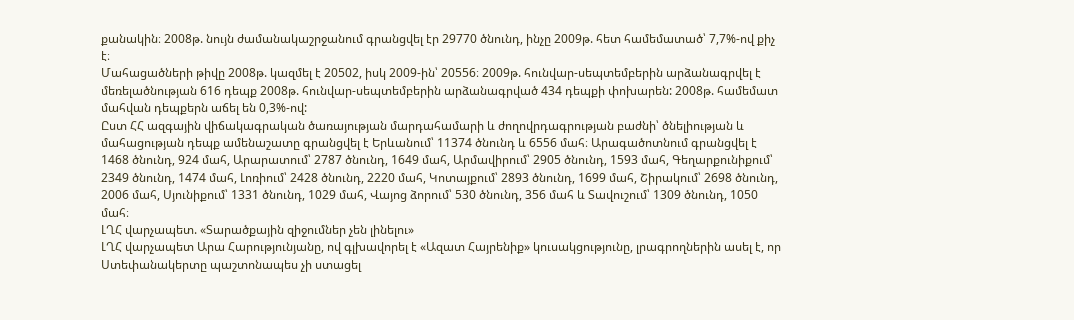քանակին։ 2008թ. նույն ժամանակաշրջանում գրանցվել էր 29770 ծնունդ, ինչը 2009թ. հետ համեմատած՝ 7,7%-ով քիչ է։
Մահացածների թիվը 2008թ. կազմել է 20502, իսկ 2009-ին՝ 20556։ 2009թ. հունվար-սեպտեմբերին արձանագրվել է մեռելածնության 616 դեպք 2008թ. հունվար-սեպտեմբերին արձանագրված 434 դեպքի փոխարեն: 2008թ. համեմատ մահվան դեպքերն աճել են 0,3%-ով:
Ըստ ՀՀ ազգային վիճակագրական ծառայության մարդահամարի և ժողովրդագրության բաժնի՝ ծնելիության և մահացության դեպք ամենաշատը գրանցվել է Երևանում՝ 11374 ծնունդ և 6556 մահ։ Արագածոտնում գրանցվել է 1468 ծնունդ, 924 մահ, Արարատում՝ 2787 ծնունդ, 1649 մահ, Արմավիրում՝ 2905 ծնունդ, 1593 մահ, Գեղարքունիքում՝ 2349 ծնունդ, 1474 մահ, Լոռիում՝ 2428 ծնունդ, 2220 մահ, Կոտայքում՝ 2893 ծնունդ, 1699 մահ, Շիրակում՝ 2698 ծնունդ, 2006 մահ, Սյունիքում՝ 1331 ծնունդ, 1029 մահ, Վայոց ձորում՝ 530 ծնունդ, 356 մահ և Տավուշում՝ 1309 ծնունդ, 1050 մահ։
ԼՂՀ վարչապետ. «Տարածքային զիջումներ չեն լինելու»
ԼՂՀ վարչապետ Արա Հարությունյանը, ով գլխավորել է «Ազատ Հայրենիք» կուսակցությունը, լրագրողներին ասել է, որ Ստեփանակերտը պաշտոնապես չի ստացել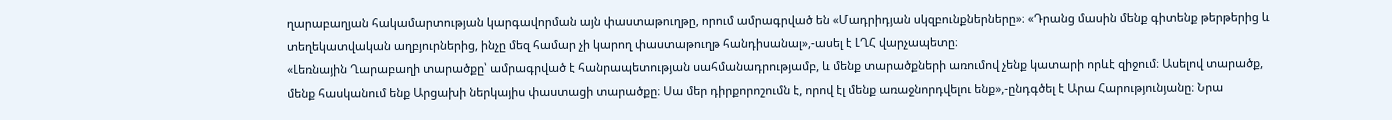ղարաբաղյան հակամարտության կարգավորման այն փաստաթուղթը, որում ամրագրված են «Մադրիդյան սկզբունքներները»։ «Դրանց մասին մենք գիտենք թերթերից և տեղեկատվական աղբյուրներից, ինչը մեզ համար չի կարող փաստաթուղթ հանդիսանալ»,-ասել է ԼՂՀ վարչապետը։
«Լեռնային Ղարաբաղի տարածքը՝ ամրագրված է հանրապետության սահմանադրությամբ, և մենք տարածքների առումով չենք կատարի որևէ զիջում։ Ասելով տարածք, մենք հասկանում ենք Արցախի ներկայիս փաստացի տարածքը։ Սա մեր դիրքորոշումն է, որով էլ մենք առաջնորդվելու ենք»,-ընդգծել է Արա Հարությունյանը։ Նրա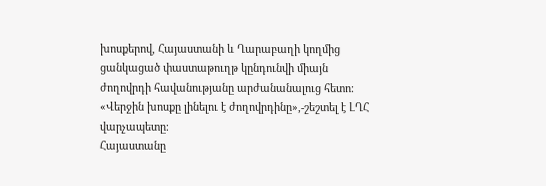խոսքերով, Հայաստանի և Ղարաբաղի կողմից ցանկացած փաստաթուղթ կընդունվի միայն ժողովրդի հավանությանը արժանանալուց հետո։ «Վերջին խոսքը լինելու է ժողովրդինը»,-շեշտել է ԼՂՀ վարչապետը։
Հայաստանը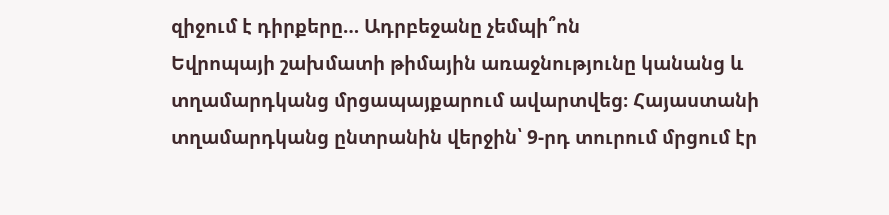զիջում է դիրքերը… Ադրբեջանը չեմպի՞ոն
Եվրոպայի շախմատի թիմային առաջնությունը կանանց և տղամարդկանց մրցապայքարում ավարտվեց։ Հայաստանի տղամարդկանց ընտրանին վերջին՝ 9-րդ տուրում մրցում էր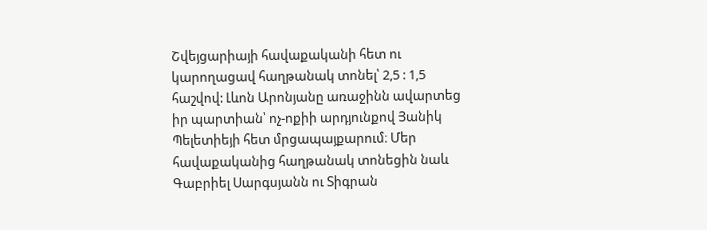Շվեյցարիայի հավաքականի հետ ու կարողացավ հաղթանակ տոնել՝ 2,5 : 1,5 հաշվով: Լևոն Արոնյանը առաջինն ավարտեց իր պարտիան՝ ոչ-ոքիի արդյունքով Յանիկ Պելետիեյի հետ մրցապայքարում։ Մեր հավաքականից հաղթանակ տոնեցին նաև Գաբրիել Սարգսյանն ու Տիգրան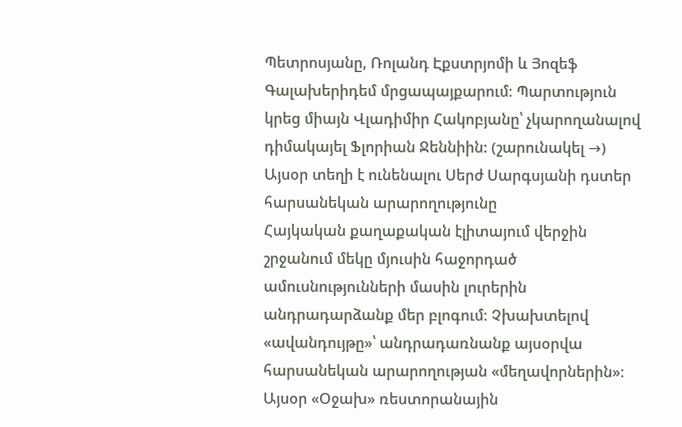Պետրոսյանը, Ռոլանդ Էքստրյոմի և Յոզեֆ Գալախերիդեմ մրցապայքարում։ Պարտություն կրեց միայն Վլադիմիր Հակոբյանը՝ չկարողանալով դիմակայել Ֆլորիան Ջեննիին: (շարունակել →)
Այսօր տեղի է ունենալու Սերժ Սարգսյանի դստեր հարսանեկան արարողությունը
Հայկական քաղաքական էլիտայում վերջին շրջանում մեկը մյուսին հաջորդած ամուսնությունների մասին լուրերին անդրադարձանք մեր բլոգում։ Չխախտելով «ավանդույթը»՝ անդրադառնանք այսօրվա հարսանեկան արարողության «մեղավորներին»։
Այսօր «Օջախ» ռեստորանային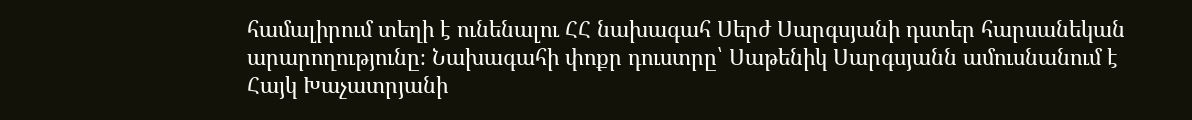համալիրում տեղի է ունենալու ՀՀ նախագահ Սերժ Սարգսյանի դստեր հարսանեկան արարողությունը։ Նախագահի փոքր դուստրը՝ Սաթենիկ Սարգսյանն ամուսնանում է Հայկ Խաչատրյանի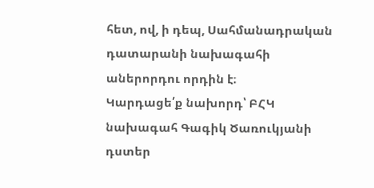հետ, ով, ի դեպ, Սահմանադրական դատարանի նախագահի աներորդու որդին է։
Կարդացե՛ք նախորդ՝ ԲՀԿ նախագահ Գագիկ Ծառուկյանի դստեր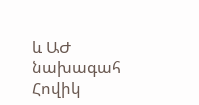և ԱԺ նախագահ Հովիկ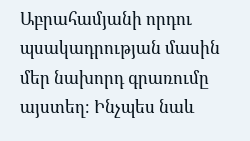Աբրահամյանի որդու պսակադրության մասին մեր նախորդ գրառումը այստեղ։ Ինչպես նաև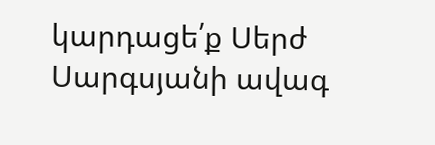կարդացե՛ք Սերժ Սարգսյանի ավագ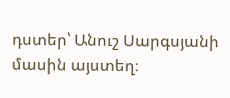դստեր՝ Անուշ Սարգսյանի մասին այստեղ։